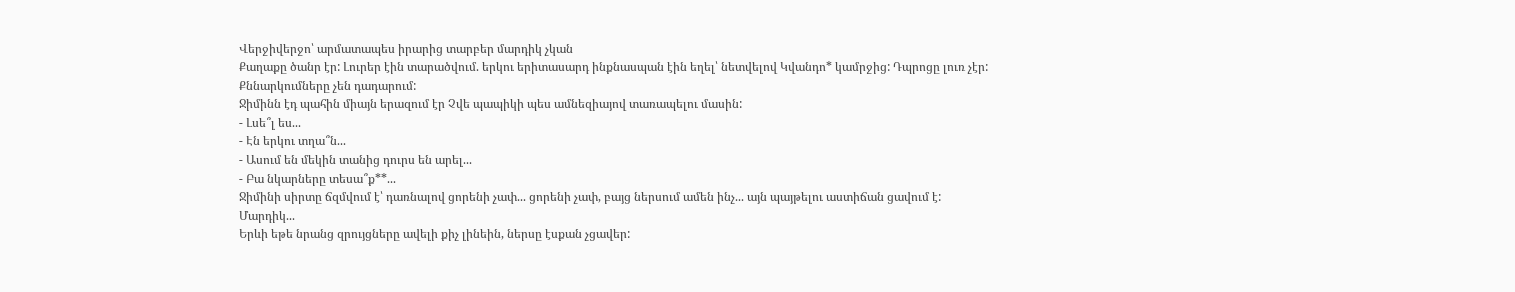Վերջիվերջո՝ արմատապես իրարից տարբեր մարդիկ չկան
Քաղաքը ծանր էր: Լուրեր էին տարածվում. երկու երիտասարդ ինքնասպան էին եղել՝ նետվելով Կվանդո* կամրջից: Դպրոցը լուռ չէր: Քննարկումները չեն դադարում:
Ջիմինն էդ պահին միայն երազում էր Չվե պապիկի պես ամնեզիայով տառապելու մասին:
- Լսե՞լ ես...
- Էն երկու տղա՞ն...
- Ասում են մեկին տանից դուրս են արել...
- Բա նկարները տեսա՞ք**...
Ջիմինի սիրտը ճզմվում է՝ դառնալով ցորենի չափ... ցորենի չափ, բայց ներսում ամեն ինչ... այն պայթելու աստիճան ցավում է:
Մարդիկ...
Երևի եթե նրանց զրույցները ավելի քիչ լինեին, ներսը էսքան չցավեր: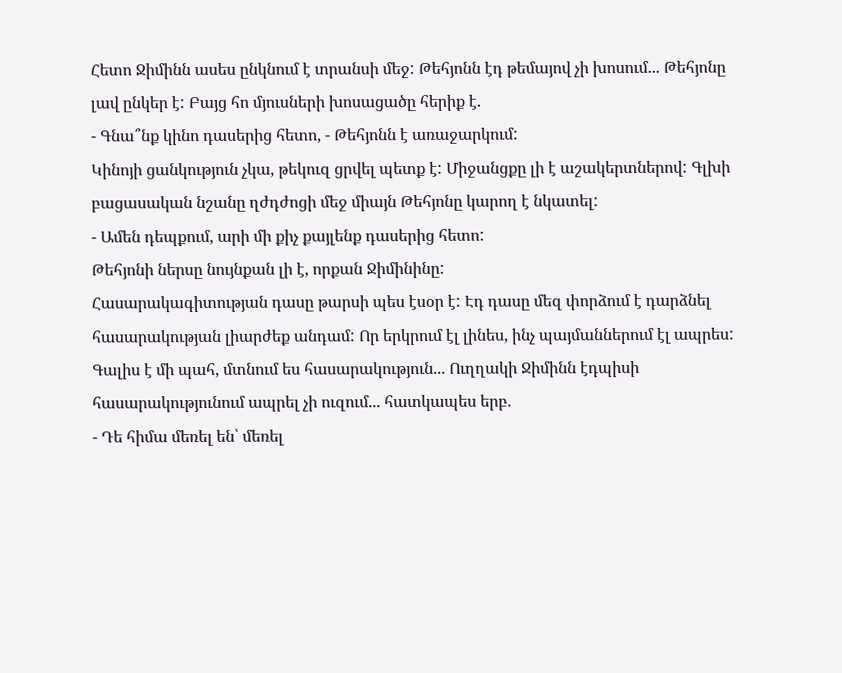Հետո Ջիմինն ասես ընկնում է տրանսի մեջ: Թեհյոնն էդ թեմայով չի խոսում... Թեհյոնը լավ ընկեր է: Բայց հո մյուսների խոսացածը հերիք է.
- Գնա՞նք կինո դասերից հետո, - Թեհյոնն է առաջարկում:
Կինոյի ցանկություն չկա, թեկուզ ցրվել պետք է: Միջանցքը լի է աշակերտներով: Գլխի բացասական նշանը ղժդժոցի մեջ միայն Թեհյոնը կարող է նկատել:
- Ամեն դեպքում, արի մի քիչ քայլենք դասերից հետո:
Թեհյոնի ներսը նույնքան լի է, որքան Ջիմինինը:
Հասարակագիտության դասը թարսի պես էսօր է: Էդ դասը մեզ փորձում է դարձնել հասարակության լիարժեք անդամ: Որ երկրում էլ լինես, ինչ պայմաններում էլ ապրես: Գալիս է մի պահ, մտնում ես հասարակություն... Ուղղակի Ջիմինն էդպիսի հասարակությունում ապրել չի ուզում... հատկապես երբ.
- Դե հիմա մեռել են՝ մեռել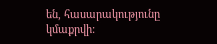են, հասարակությունը կմաքրվի: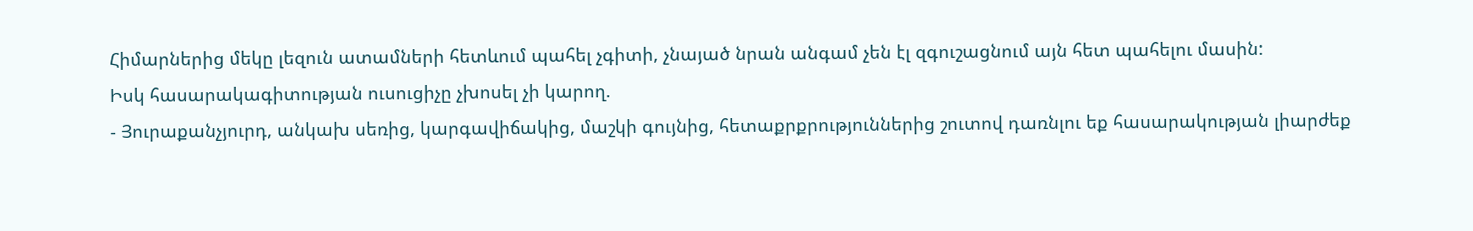Հիմարներից մեկը լեզուն ատամների հետևում պահել չգիտի, չնայած նրան անգամ չեն էլ զգուշացնում այն հետ պահելու մասին:
Իսկ հասարակագիտության ուսուցիչը չխոսել չի կարող.
- Յուրաքանչյուրդ, անկախ սեռից, կարգավիճակից, մաշկի գույնից, հետաքրքրություններից շուտով դառնլու եք հասարակության լիարժեք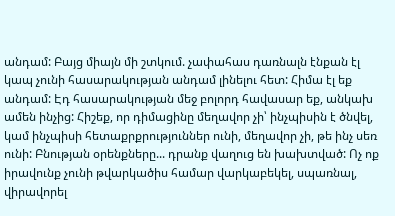անդամ: Բայց միայն մի շտկում. չափահաս դառնալն էնքան էլ կապ չունի հասարակության անդամ լինելու հետ: Հիմա էլ եք անդամ: Էդ հասարակության մեջ բոլորդ հավասար եք, անկախ ամեն ինչից: Հիշեք, որ դիմացինը մեղավոր չի՝ ինչպիսին է ծնվել, կամ ինչպիսի հետաքրքրություններ ունի, մեղավոր չի, թե ինչ սեռ ունի: Բնության օրենքները... դրանք վաղուց են խախտված: Ոչ ոք իրավունք չունի թվարկածիս համար վարկաբեկել, սպառնալ, վիրավորել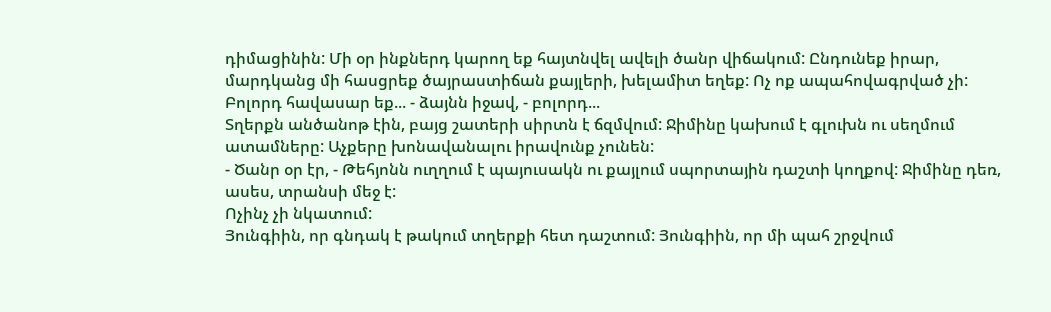դիմացինին: Մի օր ինքներդ կարող եք հայտնվել ավելի ծանր վիճակում: Ընդունեք իրար, մարդկանց մի հասցրեք ծայրաստիճան քայլերի, խելամիտ եղեք: Ոչ ոք ապահովագրված չի: Բոլորդ հավասար եք... - ձայնն իջավ, - բոլորդ...
Տղերքն անծանոթ էին, բայց շատերի սիրտն է ճզմվում: Ջիմինը կախում է գլուխն ու սեղմում ատամները: Աչքերը խոնավանալու իրավունք չունեն:
- Ծանր օր էր, - Թեհյոնն ուղղում է պայուսակն ու քայլում սպորտային դաշտի կողքով: Ջիմինը դեռ, ասես, տրանսի մեջ է:
Ոչինչ չի նկատում:
Յունգիին, որ գնդակ է թակում տղերքի հետ դաշտում: Յունգիին, որ մի պահ շրջվում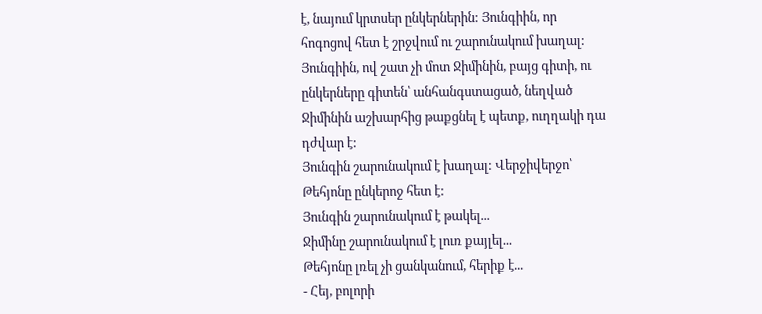է, նայում կրտսեր ընկերներին: Յունգիին, որ հոգոցով հետ է շրջվում ու շարունակում խաղալ:
Յունգիին, ով շատ չի մոտ Ջիմինին, բայց գիտի, ու ընկերները գիտեն՝ անհանգստացած, նեղված Ջիմինին աշխարհից թաքցնել է պետք, ուղղակի դա դժվար է:
Յունգին շարունակում է խաղալ: Վերջիվերջո՝ Թեհյոնը ընկերոջ հետ է:
Յունգին շարունակում է թակել...
Ջիմինը շարունակում է լուռ քայլել...
Թեհյոնը լռել չի ցանկանում, հերիք է...
- Հեյ, բոլորի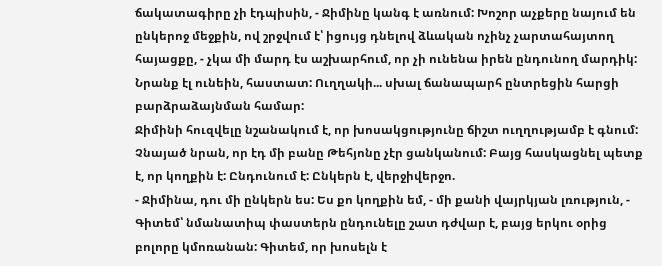ճակատագիրը չի էդպիսին, - Ջիմինը կանգ է առնում: Խոշոր աչքերը նայում են ընկերոջ մեջքին, ով շրջվում է՝ իցույց դնելով ձևական ոչինչ չարտահայտող հայացքը, - չկա մի մարդ էս աշխարհում, որ չի ունենա իրեն ընդունող մարդիկ: Նրանք էլ ունեին, հաստատ: Ուղղակի... սխալ ճանապարհ ընտրեցին հարցի բարձրաձայնման համար:
Ջիմինի հուզվելը նշանակում է, որ խոսակցությունը ճիշտ ուղղությամբ է գնում: Չնայած նրան, որ էդ մի բանը Թեհյոնը չէր ցանկանում: Բայց հասկացնել պետք է, որ կողքին է: Ընդունում է: Ընկերն է, վերջիվերջո.
- Ջիմինա, դու մի ընկերն ես: Ես քո կողքին եմ, - մի քանի վայրկյան լռություն, - Գիտեմ՝ նմանատիպ փաստերն ընդունելը շատ դժվար է, բայց երկու օրից բոլորը կմոռանան: Գիտեմ, որ խոսելն է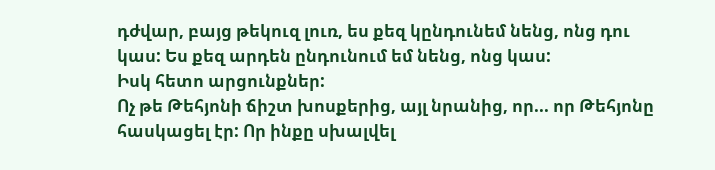դժվար, բայց թեկուզ լուռ, ես քեզ կընդունեմ նենց, ոնց դու կաս: Ես քեզ արդեն ընդունում եմ նենց, ոնց կաս:
Իսկ հետո արցունքներ:
Ոչ թե Թեհյոնի ճիշտ խոսքերից, այլ նրանից, որ... որ Թեհյոնը հասկացել էր: Որ ինքը սխալվել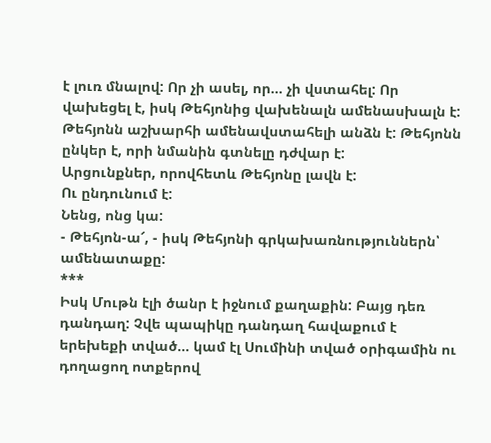է լուռ մնալով: Որ չի ասել, որ... չի վստահել: Որ վախեցել է, իսկ Թեհյոնից վախենալն ամենասխալն է: Թեհյոնն աշխարհի ամենավստահելի անձն է: Թեհյոնն ընկեր է, որի նմանին գտնելը դժվար է:
Արցունքներ, որովհետև Թեհյոնը լավն է:
Ու ընդունում է:
Նենց, ոնց կա:
- Թեհյոն-ա՜, - իսկ Թեհյոնի գրկախառնություններն՝ ամենատաքը:
***
Իսկ Մութն էլի ծանր է իջնում քաղաքին: Բայց դեռ դանդաղ: Չվե պապիկը դանդաղ հավաքում է երեխեքի տված... կամ էլ Սումինի տված օրիգամին ու դողացող ոտքերով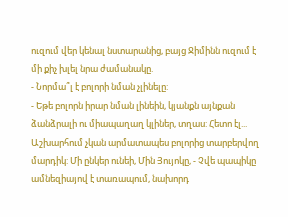ուզում վեր կենալ նստարանից, բայց Ջիմինն ուզում է մի քիչ խլել նրա ժամանակը.
- Նորմա՞լ է բոլորի նման չլինելը:
- Եթե բոլորն իրար նման լինեին, կյանքն այնքան ձանձրալի ու միապաղաղ կլիներ, տղաս: Հետո էլ... Աշխարհում չկան արմատապես բոլորից տարբերվող մարդիկ: Մի ընկեր ունեի, Մին Յույոկը, - Չվե պապիկը ամնեզիայով է տառապում, նախորդ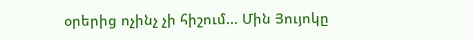օրերից ոչինչ չի հիշում... Մին Յույոկը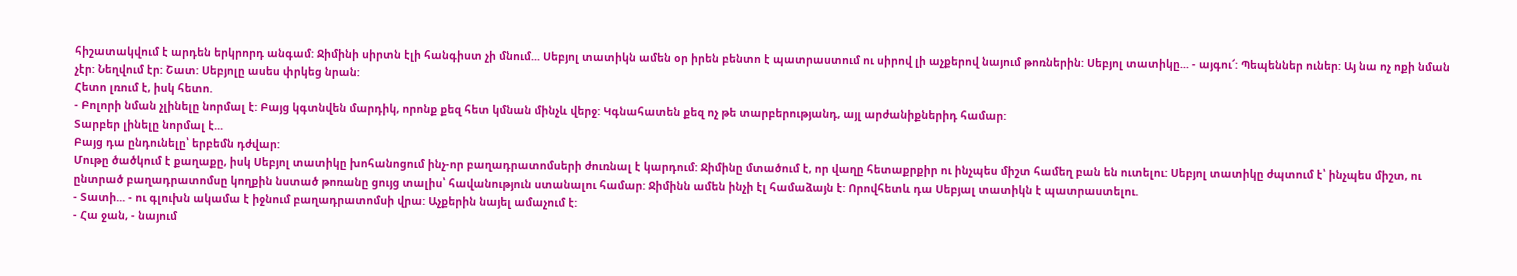հիշատակվում է արդեն երկրորդ անգամ: Ջիմինի սիրտն էլի հանգիստ չի մնում... Սեբյոլ տատիկն ամեն օր իրեն բենտո է պատրաստում ու սիրով լի աչքերով նայում թոռներին: Սեբյոլ տատիկը... - այգու՜: Պեպեններ ուներ: Այ նա ոչ ոքի նման չէր: Նեղվում էր: Շատ: Սեբյոլը ասես փրկեց նրան:
Հետո լռում է, իսկ հետո.
- Բոլորի նման չլինելը նորմալ է: Բայց կգտնվեն մարդիկ, որոնք քեզ հետ կմնան մինչև վերջ: Կգնահատեն քեզ ոչ թե տարբերությանդ, այլ արժանիքներիդ համար:
Տարբեր լինելը նորմալ է...
Բայց դա ընդունելը՝ երբեմն դժվար:
Մութը ծածկում է քաղաքը, իսկ Սեբյոլ տատիկը խոհանոցում ինչ-որ բաղադրատոմսերի ժուռնալ է կարդում: Ջիմինը մտածում է, որ վաղը հետաքրքիր ու ինչպես միշտ համեղ բան են ուտելու: Սեբյոլ տատիկը ժպտում է՝ ինչպես միշտ, ու ընտրած բաղադրատոմսը կողքին նստած թոռանը ցույց տալիս՝ հավանություն ստանալու համար: Ջիմինն ամեն ինչի էլ համաձայն է: Որովհետև դա Սեբյալ տատիկն է պատրաստելու.
- Տատի... - ու գլուխն ակամա է իջնում բաղադրատոմսի վրա: Աչքերին նայել ամաչում է:
- Հա ջան, - նայում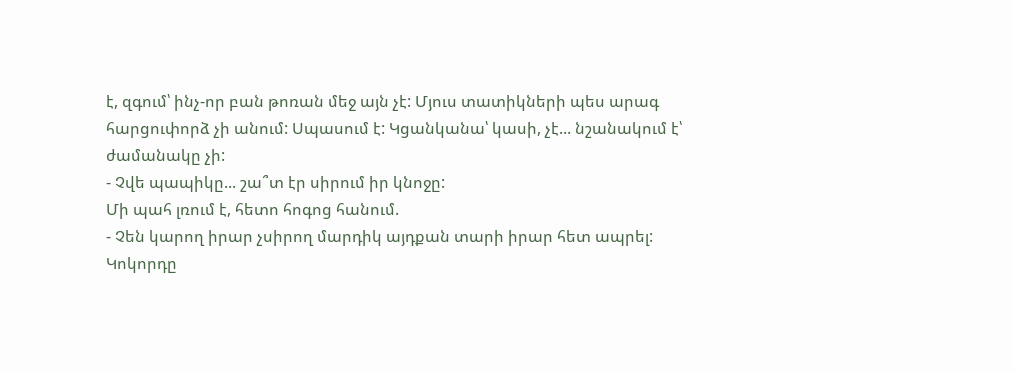է, զգում՝ ինչ-որ բան թոռան մեջ այն չէ: Մյուս տատիկների պես արագ հարցուփորձ չի անում: Սպասում է: Կցանկանա՝ կասի, չէ... նշանակում է՝ ժամանակը չի:
- Չվե պապիկը... շա՞տ էր սիրում իր կնոջը:
Մի պահ լռում է, հետո հոգոց հանում.
- Չեն կարող իրար չսիրող մարդիկ այդքան տարի իրար հետ ապրել:
Կոկորդը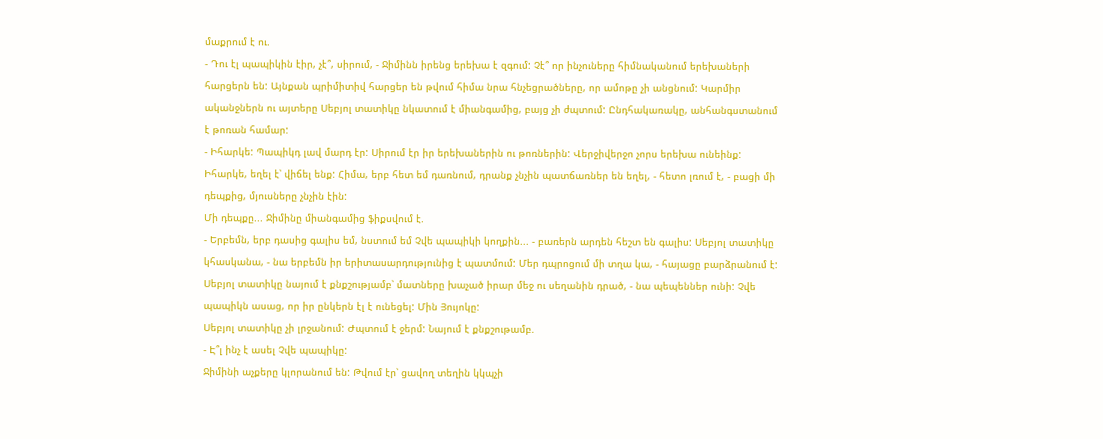մաքրում է ու.
- Դու էլ պապիկին էիր, չէ՞, սիրում, - Ջիմինն իրենց երեխա է զգում: Չէ՞ որ ինչուները հիմնականում երեխաների հարցերն են: Այնքան պրիմիտիվ հարցեր են թվում հիմա նրա հնչեցրածները, որ ամոթը չի անցնում: Կարմիր ականջներն ու այտերը Սեբյոլ տատիկը նկատում է միանգամից, բայց չի ժպտում: Ընդհակառակը, անհանգստանում է թոռան համար:
- Իհարկե: Պապիկդ լավ մարդ էր: Սիրում էր իր երեխաներին ու թոռներին: Վերջիվերջո չորս երեխա ունեինք: Իհարկե, եղել է՝ վիճել ենք: Հիմա, երբ հետ եմ դառնում, դրանք չնչին պատճառներ են եղել, - հետո լռում է, - բացի մի դեպքից, մյուսները չնչին էին:
Մի դեպքը... Ջիմինը միանգամից ֆիքսվում է.
- Երբեմն, երբ դասից գալիս եմ, նստում եմ Չվե պապիկի կողքին... - բառերն արդեն հեշտ են գալիս: Սեբյոլ տատիկը կհասկանա, - նա երբեմն իր երիտասարդությունից է պատմում: Մեր դպրոցում մի տղա կա, - հայացը բարձրանում է: Սեբյոլ տատիկը նայում է քնքշությամբ՝ մատները խաչած իրար մեջ ու սեղանին դրած, - նա պեպեններ ունի: Չվե պապիկն ասաց, որ իր ընկերն էլ է ունեցել: Մին Յույոկը:
Սեբյոլ տատիկը չի լրջանում: Ժպտում է ջերմ: Նայում է քնքշութամբ.
- Է՞լ ինչ է ասել Չվե պապիկը:
Ջիմինի աչքերը կլորանում են: Թվում էր՝ ցավող տեղին կկպչի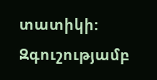տատիկի: Զգուշությամբ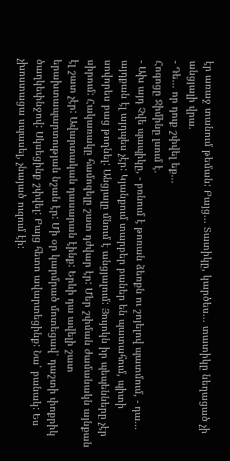էր առաջ տանում թեման: Բայց... Տատիկը, կարծես... տատիկը նեղացած չի անցյալի վրա.
- Դե... որ դուք շփվել եք...
Հոգոցը Ջիմինը լսում է.
- Ախ այդ Չվե պապիկը, - բռնում է թոռան ձեռքն ու շոյելով պատմում, - դա... այդքան էլ այդպես չէր: Կյանքում տարբեր բաներ են պատահում, պիտի սովորես բաց թողնել: Անցյալը մնում է անցյալում: Յույոկն իր պեպենները չէր սիրում: Հակառակը համոզելը շատ դժվար էր: Մեր շփման ժամանակն այնքան էլ շատ չէր: Ավարտական դասարան էինք: Երևի դա ավելի շատ երախտապարտության նշան էր: Մի օր կարմրած մոտեցավ՝ դաշտի փոքրիկ ծաղկեփնջով: Սկսեցինք շփվել: Բայց հետո ավարտեցինք: Նա՝ բանակ: Ես չխոստացա սպասել, չնայած ուզում էի: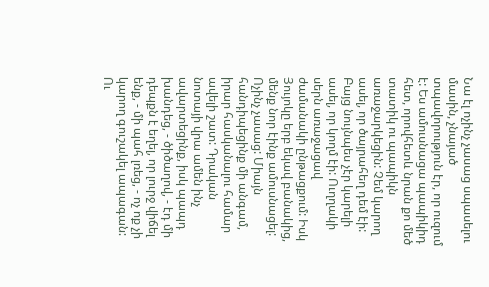Նա էլ ոչինչ չասաց սպասելու մասին, չնայած տպավորություն էր, որ ուզում է: Ես ամուսնացա պապիկիդ հետ, որովհետև նրան քո մեծ տատիկ ու պապիկն առաջարկեցին: Չեմ կարող ասել, որ ծայրահեղ դեմ էի: Բայց նույնպես չէր կարելի ասել, որ կողմ էի: Ուղղակի սերն առաջացավ ժամանակի ընթացքում: Իսկ Յույոկը երբ եկավ բանակից, մենք նոր էինք ամուսնացել: Ոչինչ չասաց: Միայն հանդիպեցինք մի անգամ, իրար հասկանալու համար ավելի շատ: Դրական նոտայի վրա ամեն ինչ ավարտեցինք, իսկ պապդ խանդեց, - ծիծաղով, - էդ մի դեպքն է եղել, որ լուրջ վիճել ենք, - մի պահ լռեց, - ոչ ոք չի կարող գուշակել ապագան: Ու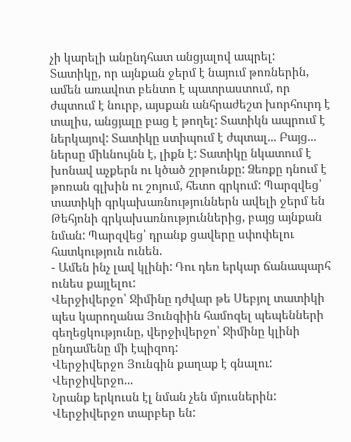չի կարելի անընդհատ անցյալով ապրել:
Տատիկը, որ այնքան ջերմ է նայում թոռներին, ամեն առավոտ բենտո է պատրաստում, որ ժպտում է նուրբ, այսքան անհրաժեշտ խորհուրդ է տալիս, անցյալը բաց է թողել: Տատիկն ապրում է ներկայով: Տատիկը ստիպում է ժպտալ... Բայց... ներսը միևնույնն է, լիքն է: Տատիկը նկատում է խոնավ աչքերն ու կծած շրթունքը: Ձեռքը դնում է թոռան գլխին ու շոյում, հետո գրկում: Պարզվեց՝ տատիկի գրկախառնություններն ավելի ջերմ են Թեհյոնի գրկախառնություններից, բայց այնքան նման: Պարզվեց՝ դրանք ցավերը սփոփելու հատկություն ունեն.
- Ամեն ինչ լավ կլինի: Դու դեռ երկար ճանապարհ ունես քայլելու:
Վերջիվերջո՝ Ջիմինը դժվար թե Սեբյոլ տատիկի պես կարողանա Յունգիին համոզել պեպենների գեղեցկությունը, վերջիվերջո՝ Ջիմինը կլինի ընդամենը մի էպիզոդ:
Վերջիվերջո Յունգին քաղաք է գնալու:
Վերջիվերջո...
Նրանք երկուսն էլ նման չեն մյուսներին:
Վերջիվերջո տարբեր են: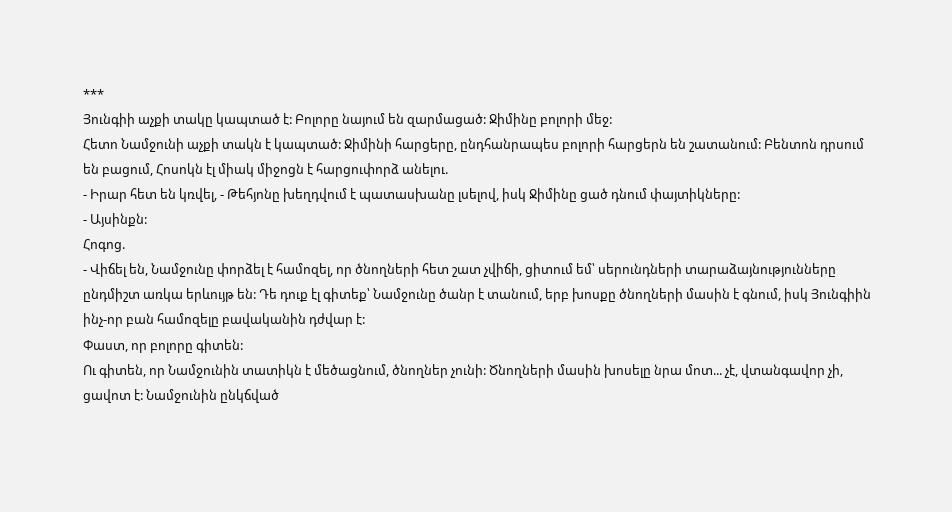***
Յունգիի աչքի տակը կապտած է: Բոլորը նայում են զարմացած: Ջիմինը բոլորի մեջ:
Հետո Նամջունի աչքի տակն է կապտած: Ջիմինի հարցերը, ընդհանրապես բոլորի հարցերն են շատանում: Բենտոն դրսում են բացում, Հոսոկն էլ միակ միջոցն է հարցուփորձ անելու.
- Իրար հետ են կռվել, - Թեհյոնը խեղդվում է պատասխանը լսելով, իսկ Ջիմինը ցած դնում փայտիկները:
- Այսինքն:
Հոգոց.
- Վիճել են, Նամջունը փորձել է համոզել, որ ծնողների հետ շատ չվիճի, ցիտում եմ՝ սերունդների տարաձայնությունները ընդմիշտ առկա երևույթ են: Դե դուք էլ գիտեք՝ Նամջունը ծանր է տանում, երբ խոսքը ծնողների մասին է գնում, իսկ Յունգիին ինչ-որ բան համոզելը բավականին դժվար է:
Փաստ, որ բոլորը գիտեն:
Ու գիտեն, որ Նամջունին տատիկն է մեծացնում, ծնողներ չունի: Ծնողների մասին խոսելը նրա մոտ... չէ, վտանգավոր չի, ցավոտ է: Նամջունին ընկճված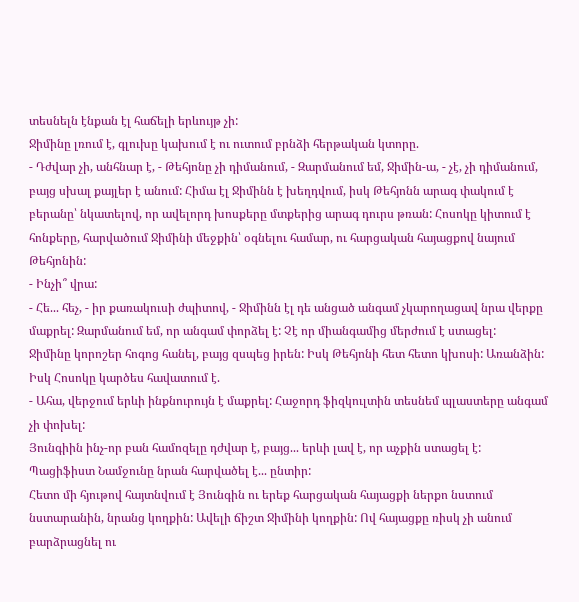տեսնելն էնքան էլ հաճելի երևույթ չի:
Ջիմինը լռում է, գլուխը կախում է ու ուտում բրնձի հերթական կտորը.
- Դժվար չի, անհնար է, - Թեհյոնը չի դիմանում, - Զարմանում եմ, Ջիմին-ա, - չէ, չի դիմանում, բայց սխալ քայլեր է անում: Հիմա էլ Ջիմինն է խեղդվում, իսկ Թեհյոնն արագ փակում է բերանը՝ նկատելով, որ ավելորդ խոսքերը մտքերից արագ դուրս թռան: Հոսոկը կիտում է հոնքերը, հարվածում Ջիմինի մեջքին՝ օգնելու համար, ու հարցական հայացքով նայում Թեհյոնին:
- Ինչի՞ վրա:
- Հե... հեչ, - իր քառակուսի ժպիտով, - Ջիմինն էլ դե անցած անգամ չկարողացավ նրա վերքը մաքրել: Զարմանում եմ, որ անգամ փորձել է: Չէ որ միանգամից մերժում է ստացել:
Ջիմինը կորոշեր հոգոց հանել, բայց զսպեց իրեն: Իսկ Թեհյոնի հետ հետո կխոսի: Առանձին:
Իսկ Հոսոկը կարծես հավատում է.
- Ահա, վերջում երևի ինքնուրույն է մաքրել: Հաջորդ ֆիզկուլտին տեսնեմ պլաստերը անգամ չի փոխել:
Յունգիին ինչ-որ բան համոզելը դժվար է, բայց... երևի լավ է, որ աչքին ստացել է: Պացիֆիստ Նամջունը նրան հարվածել է... ընտիր:
Հետո մի հյութով հայտնվում է Յունգին ու երեք հարցական հայացքի ներքո նստում նստարանին, նրանց կողքին: Ավելի ճիշտ Ջիմինի կողքին: Ով հայացքը ռիսկ չի անում բարձրացնել ու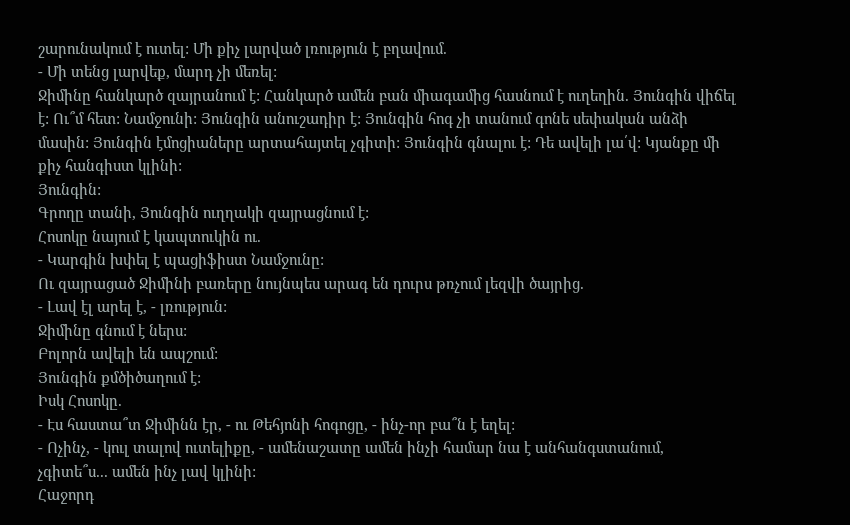շարունակում է ուտել: Մի քիչ լարված լռություն է բղավում.
- Մի տենց լարվեք, մարդ չի մեռել:
Ջիմինը հանկարծ զայրանում է: Հանկարծ ամեն բան միագամից հասնում է ուղեղին. Յունգին վիճել է: Ու՞մ հետ: Նամջունի: Յունգին անուշադիր է: Յունգին հոգ չի տանում գոնե սեփական անձի մասին: Յունգին էմոցիաները արտահայտել չգիտի: Յունգին գնալու է: Դե ավելի լա՛վ: Կյանքը մի քիչ հանգիստ կլինի:
Յունգին:
Գրողը տանի, Յունգին ուղղակի զայրացնում է:
Հոսոկը նայում է կապտուկին ու.
- Կարգին խփել է պացիֆիստ Նամջունը:
Ու զայրացած Ջիմինի բառերը նույնպես արագ են դուրս թռչում լեզվի ծայրից.
- Լավ էլ արել է, - լռություն:
Ջիմինը գնում է ներս:
Բոլորն ավելի են ապշում:
Յունգին քմծիծաղում է:
Իսկ Հոսոկը.
- Էս հաստա՞տ Ջիմինն էր, - ու Թեհյոնի հոգոցը, - ինչ-որ բա՞ն է եղել:
- Ոչինչ, - կուլ տալով ուտելիքը, - ամենաշատը ամեն ինչի համար նա է անհանգստանում, չգիտե՞ս... ամեն ինչ լավ կլինի:
Հաջորդ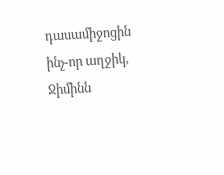դասամիջոցին ինչ-որ աղջիկ, Ջիմինն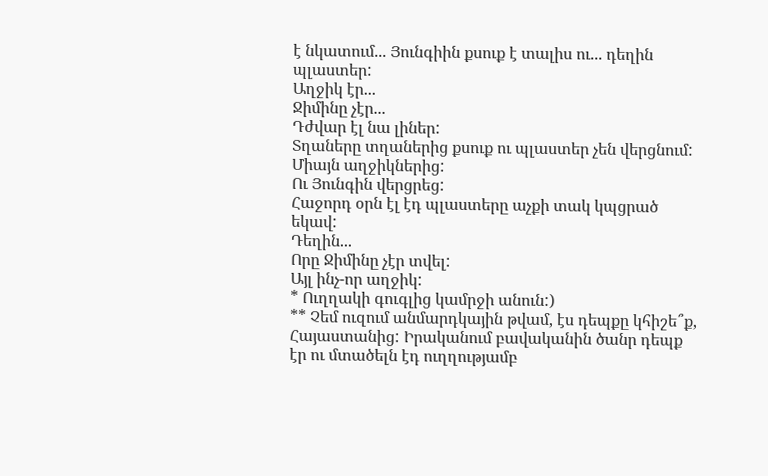է նկատում... Յունգիին քսուք է տալիս ու... դեղին պլաստեր:
Աղջիկ էր...
Ջիմինը չէր...
Դժվար էլ նա լիներ:
Տղաները տղաներից քսուք ու պլաստեր չեն վերցնում: Միայն աղջիկներից:
Ու Յունգին վերցրեց:
Հաջորդ օրն էլ էդ պլաստերը աչքի տակ կպցրած եկավ:
Դեղին...
Որը Ջիմինը չէր տվել:
Այլ ինչ-որ աղջիկ:
* Ուղղակի գուգլից կամրջի անուն:)
** Չեմ ուզում անմարդկային թվամ, էս դեպքը կհիշե՞ք, Հայաստանից: Իրականում բավականին ծանր դեպք էր ու մտածելն էդ ուղղությամբ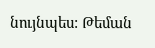նույնպես: Թեման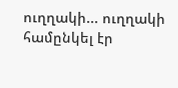ուղղակի... ուղղակի համընկել էր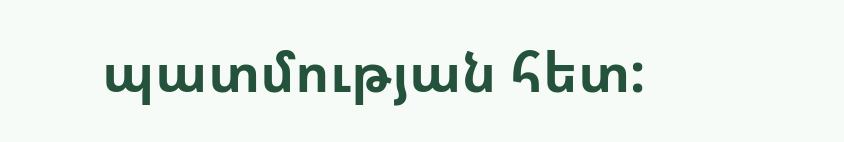պատմության հետ: